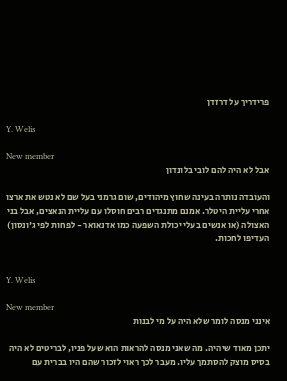פרידריך על דרזדן

Y. Welis

New member
אבל לא היה להם לובי בלונדון

והעובדה נותרה בעינה שחוץ מיהודים, שום גרמני בעל שם לא נטש את ארצו אחרי עליית היטלר. אמנם מתנגדים רבים חוסלו עם עליית הנאצים, אבל בני האצולה (או אנשים בעלי יכולת השפעה כמו אדנאואר - לפחות לפי ג'ונסון) העדיפו לחכות.


Y. Welis

New member
אינני מנסה לומר שלא היה על מי לבנות

יתכן מאוד שיהיה. מה שאני מנסה להראות הוא שעל פניו, לבריטים לא היה בסיס מוצק להסתמך עליו. מעבר לכך ראוי לזכור שהם היו בברית עם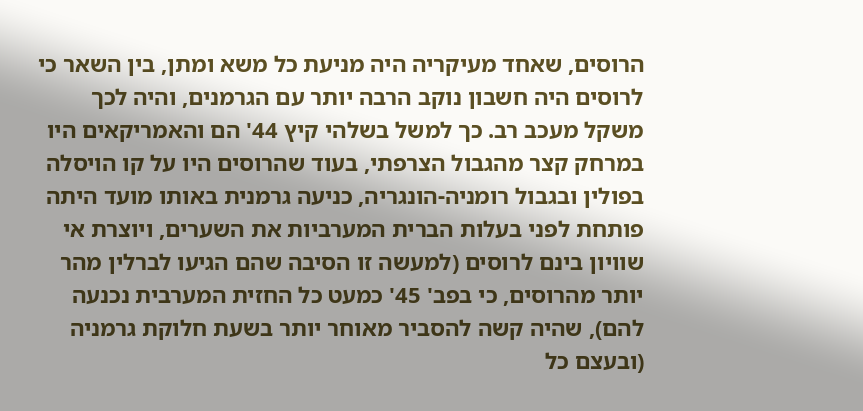הרוסים, שאחד מעיקריה היה מניעת כל משא ומתן, בין השאר כי לרוסים היה חשבון נוקב הרבה יותר עם הגרמנים, והיה לכך משקל מעכב רב. כך למשל בשלהי קיץ 44' הם והאמריקאים היו במרחק קצר מהגבול הצרפתי, בעוד שהרוסים היו על קו הויסלה בפולין ובגבול רומניה-הונגריה, כניעה גרמנית באותו מועד היתה פותחת לפני בעלות הברית המערביות את השערים, ויוצרת אי שוויון בינם לרוסים (למעשה זו הסיבה שהם הגיעו לברלין מהר יותר מהרוסים, כי בפב' 45' כמעט כל החזית המערבית נכנעה להם), שהיה קשה להסביר מאוחר יותר בשעת חלוקת גרמניה (ובעצם כל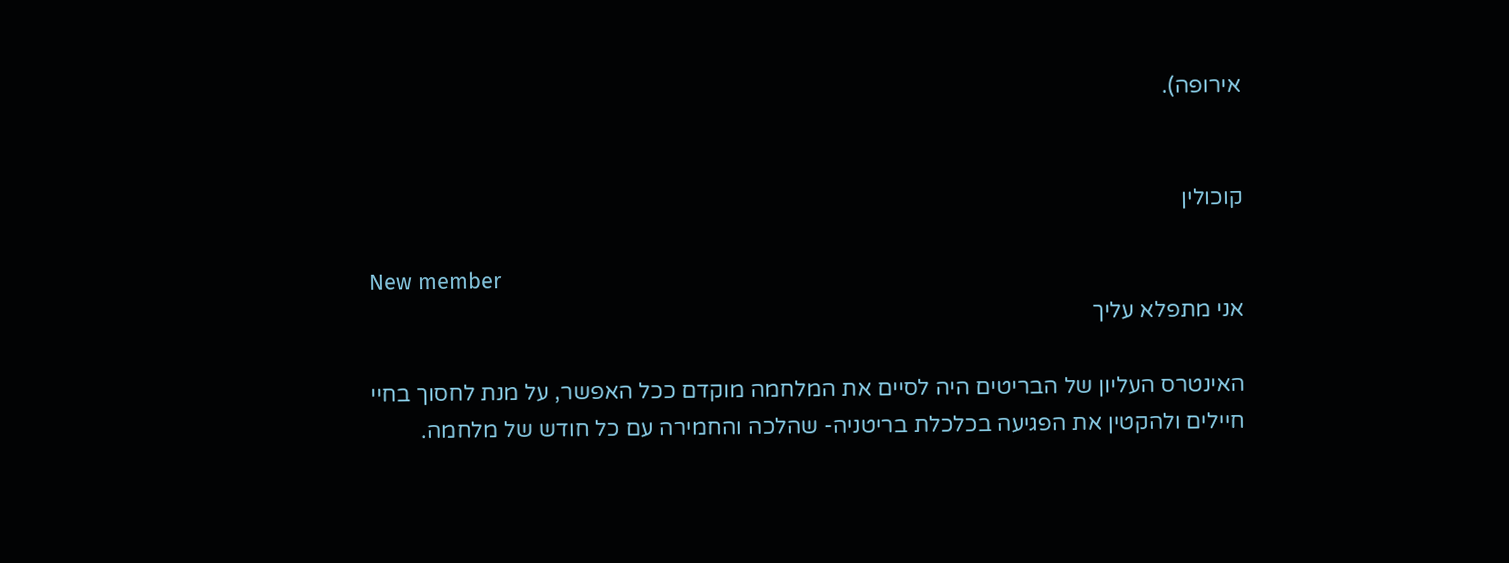אירופה).


קוכולין

New member
אני מתפלא עליך

האינטרס העליון של הבריטים היה לסיים את המלחמה מוקדם ככל האפשר, על מנת לחסוך בחיי חיילים ולהקטין את הפגיעה בכלכלת בריטניה- שהלכה והחמירה עם כל חודש של מלחמה.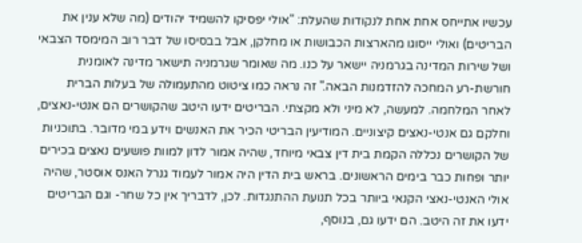עכשיו אתייחס אחת אחת לנקודות שהעלת: "אולי יפסיקו להשמיד יהודים (מה שלא ענין את הבריטים) ואולי ייסוגו מהארצות הכבושות או מחלקן, אבל בבסיסו של דבר רוב המימסד הצבאי ושל שירות המדינה בגרמניה יישאר על כנו. מה שאומר שגרמניה תישאר מדינה לאומנית חורשת-רע המחכה להזדמנות הבאה." זה נראה כמו ציטוט מהתעמולה של בעלות הברית לאחר המלחמה. למעשה, לא מיני ולא מקצתי. הבריטים ידעו היטב שהקושרים הם אנטי-נאצים, וחלקם גם אנטי-נאצים קיצוניים. המודיעין הבריטי הכיר את האנשים וידע במי מדובר. בתוכניות של הקושרים נכללה הקמת בית דין צבאי מיוחד, שהיה אמור לדון למוות פושעים נאצים בכירים יותר ופחות כבר בימים הראשונים. בראש בית הדין היה אמור לעמוד גנרל האנס אוסטר, שהיה אולי האנטי-נאצי הקנאי ביותר בכל תנועת ההתנגדות. לכן, לדבריך אין כל שחר- וגם הבריטים ידעו את זה היטב. הם ידעו גם, בנוסף,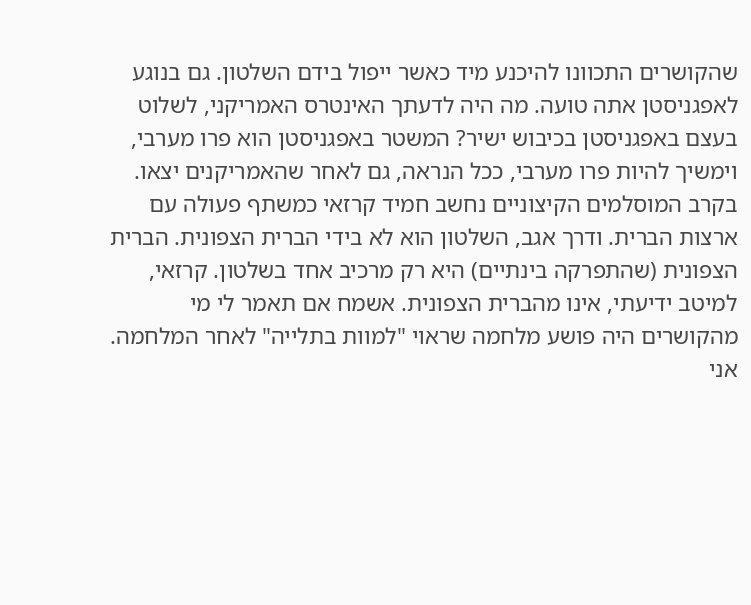שהקושרים התכוונו להיכנע מיד כאשר ייפול בידם השלטון. גם בנוגע לאפגניסטן אתה טועה. מה היה לדעתך האינטרס האמריקני, לשלוט בעצם באפגניסטן בכיבוש ישיר? המשטר באפגניסטן הוא פרו מערבי, וימשיך להיות פרו מערבי, ככל הנראה, גם לאחר שהאמריקנים יצאו. בקרב המוסלמים הקיצוניים נחשב חמיד קרזאי כמשתף פעולה עם ארצות הברית. ודרך אגב, השלטון הוא לא בידי הברית הצפונית. הברית הצפונית (שהתפרקה בינתיים) היא רק מרכיב אחד בשלטון. קרזאי, למיטב ידיעתי, אינו מהברית הצפונית. אשמח אם תאמר לי מי מהקושרים היה פושע מלחמה שראוי "למוות בתלייה" לאחר המלחמה. אני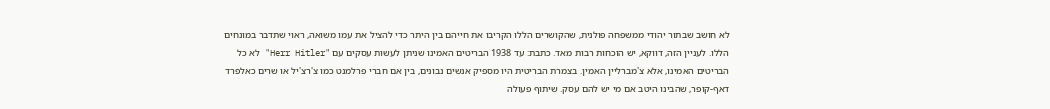לא חושב שבתור יהודי ממשפחה פולנית, שהקושרים הללו הקריבו את חייהם בין היתר כדי להציל את עמו משואה, ראוי שתדבר במונחים הללו. לעניין הזה, דווקא, יש הוכחות רבות מאד. כתבת: עד 1938 הבריטים האמינו שניתן לעשות עסקים עם "Herr Hitler" לא כל הבריטים האמינו, אלא צ'מברליין האמין. בצמרת הבריטית היו מספיק אנשים נבונים, בין אם חברי פרלמנט כמו צ'רצ'יל או שרים כאלפרד דאף-קופר, שהבינו היטב אם מי יש להם עסק. שיתוף פעולה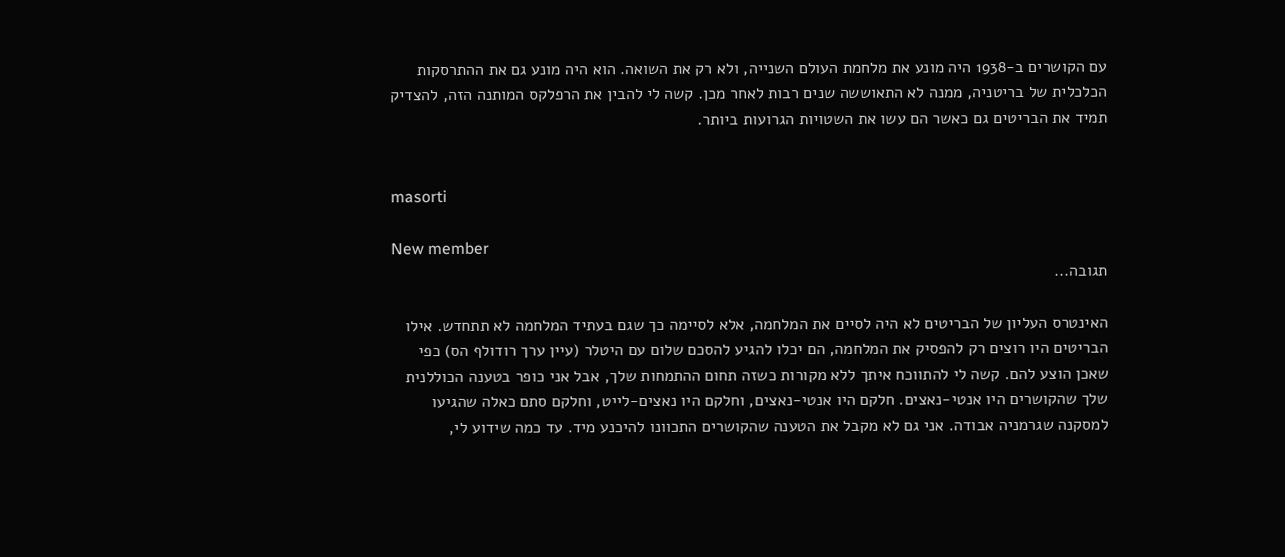עם הקושרים ב-1938 היה מונע את מלחמת העולם השנייה, ולא רק את השואה. הוא היה מונע גם את ההתרסקות הכלכלית של בריטניה, ממנה לא התאוששה שנים רבות לאחר מכן. קשה לי להבין את הרפלקס המותנה הזה, להצדיק תמיד את הבריטים גם כאשר הם עשו את השטויות הגרועות ביותר.


masorti

New member
תגובה...

האינטרס העליון של הבריטים לא היה לסיים את המלחמה, אלא לסיימה כך שגם בעתיד המלחמה לא תתחדש. אילו הבריטים היו רוצים רק להפסיק את המלחמה, הם יכלו להגיע להסכם שלום עם היטלר (עיין ערך רודולף הס) כפי שאכן הוצע להם. קשה לי להתווכח איתך ללא מקורות כשזה תחום ההתמחות שלך, אבל אני כופר בטענה הכוללנית שלך שהקושרים היו אנטי-נאצים. חלקם היו אנטי-נאצים, וחלקם היו נאצים-לייט, וחלקם סתם כאלה שהגיעו למסקנה שגרמניה אבודה. אני גם לא מקבל את הטענה שהקושרים התכוונו להיכנע מיד. עד כמה שידוע לי,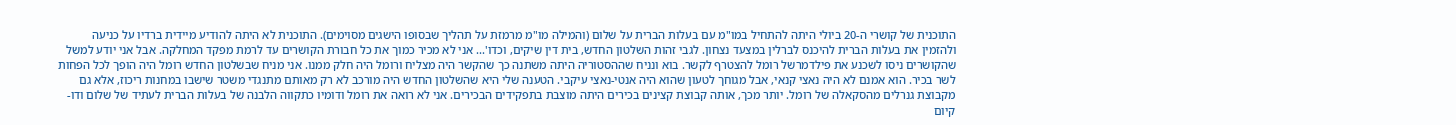התוכנית של קושרי ה-20 ביולי היתה להתחיל במו"מ עם בעלות הברית על שלום (והמילה מו"מ מרמזת על תהליך שבסופו הישגים מסוימים). התוכנית לא היתה להודיע מיידית ברדיו על כניעה ולהזמין את בעלות הברית להיכנס לברלין במצעד נצחון. לגבי זהות השלטון החדש, בית דין שיקים, וכדו'... אני לא מכיר כמוך את כל חבורת הקושרים עד לרמת מפקד המחלקה. אבל אני יודע למשל שהקושרים ניסו לשכנע את פילדמרשל רומל להצטרף לקשר. בוא ונניח שההסטוריה היתה משתנה כך שהקשר היה מצליח ורומל היה חלק ממנו. אני מניח שבשלטון החדש רומל היה הופך לכל הפחות לשר בכיר. הוא אמנם לא היה נאצי קנאי, אבל מגוחך לטעון שהוא היה אנטי-נאצי עיקבי. הטענה שלי היא שהשלטון החדש היה מורכב לא רק מאותם מתנגדי משטר שישבו במחנות ריכוז, אלא גם מקבוצת גנרלים מהסקאלה של רומל. יותר מכך, אותה קבוצת קצינים בכירים היתה מוצבת בתפקידים הבכירים. אני לא רואה את רומל ודומיו כתקווה הלבנה של בעלות הברית לעתיד של שלום ודו-קיום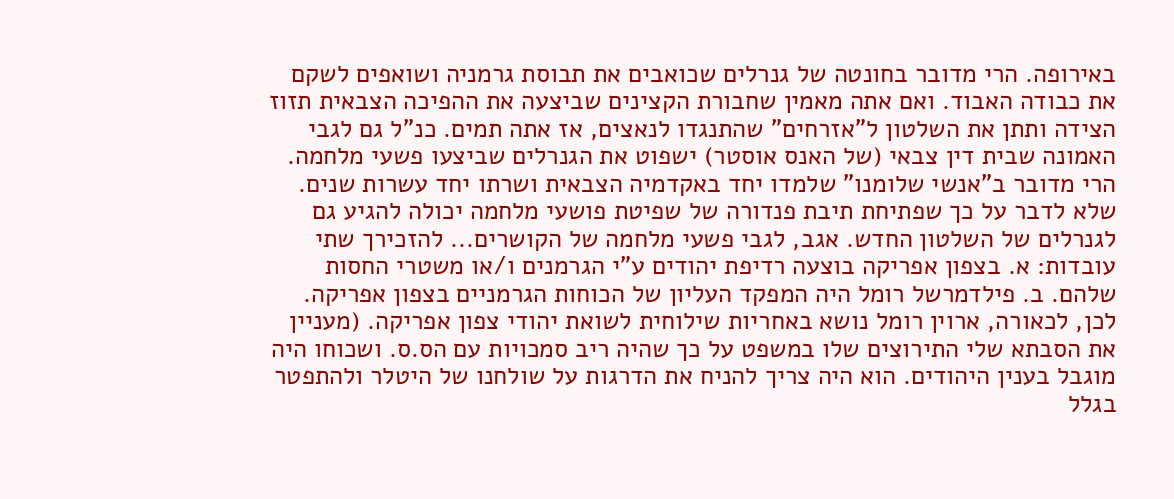באירופה. הרי מדובר בחונטה של גנרלים שכואבים את תבוסת גרמניה ושואפים לשקם את כבודה האבוד. ואם אתה מאמין שחבורת הקצינים שביצעה את ההפיכה הצבאית תזוז הצידה ותתן את השלטון ל"אזרחים" שהתנגדו לנאצים, אז אתה תמים. כנ"ל גם לגבי האמונה שבית דין צבאי (של האנס אוסטר) ישפוט את הגנרלים שביצעו פשעי מלחמה. הרי מדובר ב"אנשי שלומנו" שלמדו יחד באקדמיה הצבאית ושרתו יחד עשרות שנים. שלא לדבר על כך שפתיחת תיבת פנדורה של שפיטת פושעי מלחמה יכולה להגיע גם לגנרלים של השלטון החדש. אגב, לגבי פשעי מלחמה של הקושרים... להזכירך שתי עובדות: א. בצפון אפריקה בוצעה רדיפת יהודים ע"י הגרמנים ו/או משטרי החסות שלהם. ב. פילדמרשל רומל היה המפקד העליון של הכוחות הגרמניים בצפון אפריקה. לכן, לכאורה, ארוין רומל נושא באחריות שילוחית לשואת יהודי צפון אפריקה. (מעניין את הסבתא שלי התירוצים שלו במשפט על כך שהיה ריב סמכויות עם הס.ס. ושכוחו היה מוגבל בענין היהודים. הוא היה צריך להניח את הדרגות על שולחנו של היטלר ולהתפטר בגלל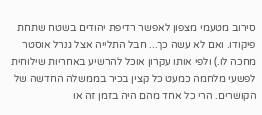סירוב מטעמי מצפון לאפשר רדיפת יהודים בשטח שתחת פיקודו. ואם לא עשה כך... חבל התלייה אצל גנרל אוסטר מחכה לו.) ולפי אותו עקרון אוכל להרשיע באחריות שילוחית לפשעי מלחמה כמעט כל קצין בכיר בממשלה החדשה של הקושרים. הרי כל אחד מהם היה בזמן זה או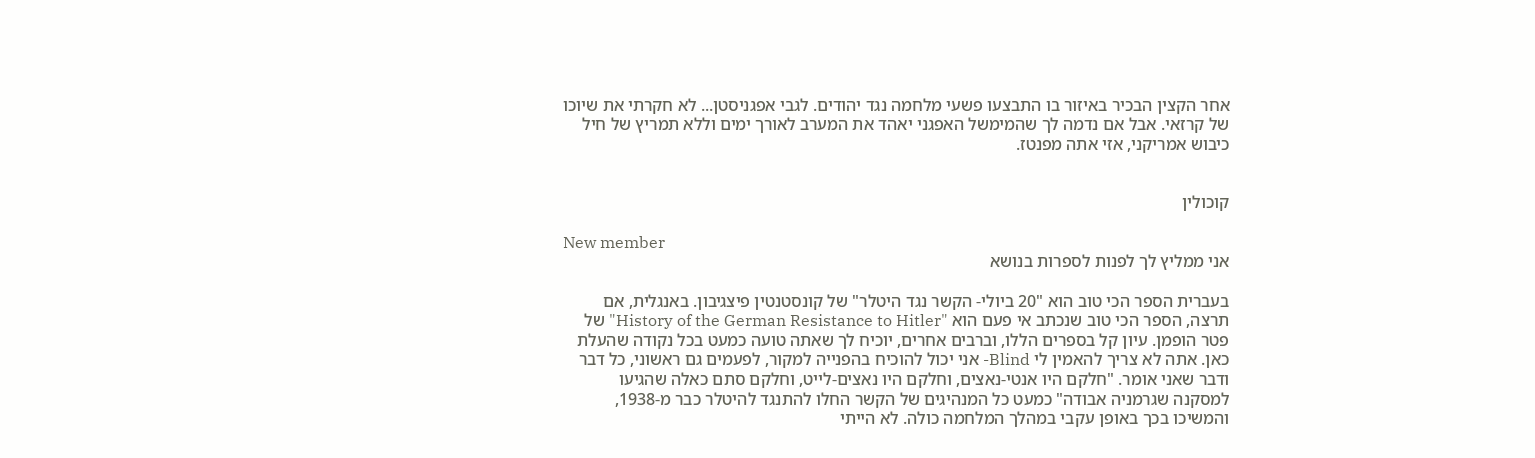אחר הקצין הבכיר באיזור בו התבצעו פשעי מלחמה נגד יהודים. לגבי אפגניסטן... לא חקרתי את שיוכו של קרזאי. אבל אם נדמה לך שהמימשל האפגני יאהד את המערב לאורך ימים וללא תמריץ של חיל כיבוש אמריקני, אזי אתה מפנטז.


קוכולין

New member
אני ממליץ לך לפנות לספרות בנושא

בעברית הספר הכי טוב הוא "20 ביולי- הקשר נגד היטלר" של קונסטנטין פיצגיבון. באנגלית, אם תרצה, הספר הכי טוב שנכתב אי פעם הוא "History of the German Resistance to Hitler" של פטר הופמן. עיון קל בספרים הללו, וברבים אחרים, יוכיח לך שאתה טועה כמעט בכל נקודה שהעלת כאן. אתה לא צריך להאמין לי Blind- אני יכול להוכיח בהפנייה למקור, לפעמים גם ראשוני, כל דבר ודבר שאני אומר. "חלקם היו אנטי-נאצים, וחלקם היו נאצים-לייט, וחלקם סתם כאלה שהגיעו למסקנה שגרמניה אבודה" כמעט כל המנהיגים של הקשר החלו להתנגד להיטלר כבר מ-1938, והמשיכו בכך באופן עקבי במהלך המלחמה כולה. לא הייתי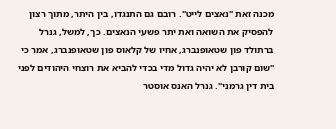מכנה זאת "נאצים לייט". רובם גם התנגדו, בין היתר, מתוך רצון להפסיק את השואה ואת יתר פשעי הנאצים. כך, למשל, גנרל ברתולד פון שטאופנברג, אחיו של קלאוס פון שטאופנברג, אמר כי "שום קורבן לא יהיה גדול מדי בכדי להביא את רוצחי היהודים לפני בית דין גרמני". גנרל האנס אוסטר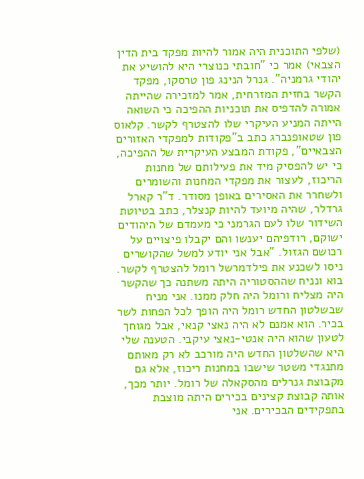(שלפי התוכנית היה אמור להיות מפקד בית הדין הצבאי) אמר כי "חובתי כנוצרי היא להושיע את יהודי גרמניה". גנרל הנינג פון טרסקו, מפקד הקשר בחזית המזרחית, אמר למזכירה שהייתה אמורה להדפיס את תוכניות ההפיכה כי השואה הייתה המניע העיקרי שלו להצטרף לקשר. קלאוס פון שטאופנברג כתב ב"פקודות למפקדי האזורים הצבאיים", פקודת המבצע העיקרית של ההפיכה, כי יש להפסיק מיד את פעילותם של מחנות הריכוז, לעצור את מפקדי המחנות והשומרים ולשחרר את האסירים באופן מסודר. ד"ר קארל גרדלר, שהיה מיועד להיות קנצלר, כתב בטיוטת השידור שלו לעם הגרמני כי מעמדם של היהודים ישוקם, רודפיהם יענשו והם יקבלו פיצויים על רכושם הגזול. "אבל אני יודע למשל שהקושרים ניסו לשכנע את פילדמרשל רומל להצטרף לקשר. בוא ונניח שההסטוריה היתה משתנה כך שהקשר היה מצליח ורומל היה חלק ממנו. אני מניח שבשלטון החדש רומל היה הופך לכל הפחות לשר בכיר. הוא אמנם לא היה נאצי קנאי, אבל מגוחך לטעון שהוא היה אנטי-נאצי עיקבי. הטענה שלי היא שהשלטון החדש היה מורכב לא רק מאותם מתנגדי משטר שישבו במחנות ריכוז, אלא גם מקבוצת גנרלים מהסקאלה של רומל. יותר מכך, אותה קבוצת קצינים בכירים היתה מוצבת בתפקידים הבכירים. אני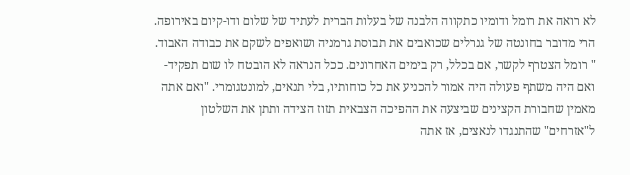לא רואה את רומל ודומיו כתקווה הלבנה של בעלות הברית לעתיד של שלום ודו-קיום באירופה. הרי מדובר בחונטה של גנרלים שכואבים את תבוסת גרמניה ושואפים לשקם את כבודה האבוד. " רומל הצטרף לקשר, אם בכלל, רק בימים האחרונים. ככל הנראה לא הובטח לו שום תפקיד- ואם היה משתף פעולה היה אמור להכניע את כל כוחותיו, בלי תנאים, למונטגומרי. "ואם אתה מאמין שחבורת הקצינים שביצעה את ההפיכה הצבאית תזוז הצידה ותתן את השלטון ל"אזרחים" שהתנגדו לנאצים, אז אתה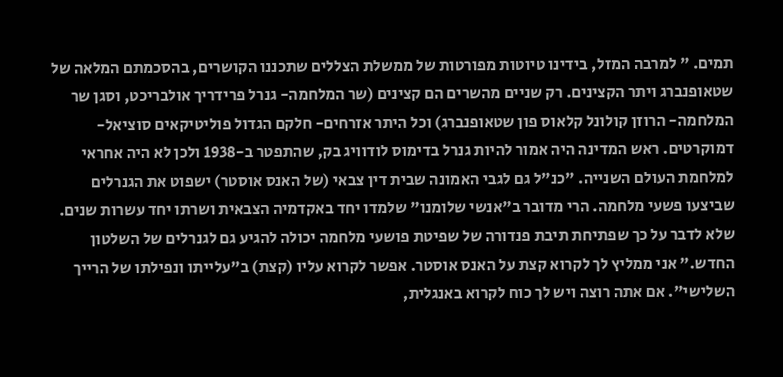תמים. " למרבה המזל, בידינו טיוטות מפורטות של ממשלת הצללים שתכננו הקושרים, בהסכמתם המלאה של שטאופנברג ויתר הקצינים. רק שניים מהשרים הם קצינים (שר המלחמה- גנרל פרידריך אולבריכט, וסגן שר המלחמה- הרוזן קולונל קלאוס פון שטאופנברג) וכל היתר אזרחים- חלקם הגדול פוליטיקאים סוציאל-דמוקרטים. ראש המדינה היה אמור להיות גנרל בדימוס לודוויג בק, שהתפטר ב-1938 ולכן לא היה אחראי למלחמת העולם השנייה. "כנ"ל גם לגבי האמונה שבית דין צבאי (של האנס אוסטר) ישפוט את הגנרלים שביצעו פשעי מלחמה. הרי מדובר ב"אנשי שלומנו" שלמדו יחד באקדמיה הצבאית ושרתו יחד עשרות שנים. שלא לדבר על כך שפתיחת תיבת פנדורה של שפיטת פושעי מלחמה יכולה להגיע גם לגנרלים של השלטון החדש." אני ממליץ לך לקרוא קצת על האנס אוסטר. אפשר לקרוא עליו (קצת) ב"עלייתו ונפילתו של הרייך השלישי". אם אתה רוצה ויש לך כוח לקרוא באנגלית,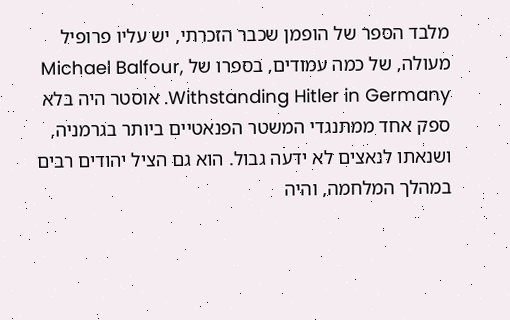מלבד הספר של הופמן שכבר הזכרתי, יש עליו פרופיל מעולה, של כמה עמודים, בספרו של Michael Balfour, Withstanding Hitler in Germany. אוסטר היה בלא ספק אחד ממתנגדי המשטר הפנאטיים ביותר בגרמניה, ושנאתו לנאצים לא ידעה גבול. הוא גם הציל יהודים רבים במהלך המלחמה, והיה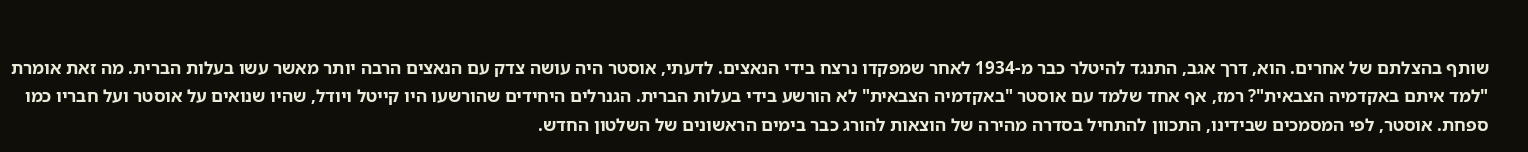שותף בהצלתם של אחרים. הוא, דרך אגב, התנגד להיטלר כבר מ-1934 לאחר שמפקדו נרצח בידי הנאצים. לדעתי, אוסטר היה עושה צדק עם הנאצים הרבה יותר מאשר עשו בעלות הברית. מה זאת אומרת "למד איתם באקדמיה הצבאית"? רמז, אף אחד שלמד עם אוסטר "באקדמיה הצבאית" לא הורשע בידי בעלות הברית. הגנרלים היחידים שהורשעו היו קייטל ויודל, שהיו שנואים על אוסטר ועל חבריו כמו ספחת. אוסטר, לפי המסמכים שבידינו, התכוון להתחיל בסדרה מהירה של הוצאות להורג כבר בימים הראשונים של השלטון החדש.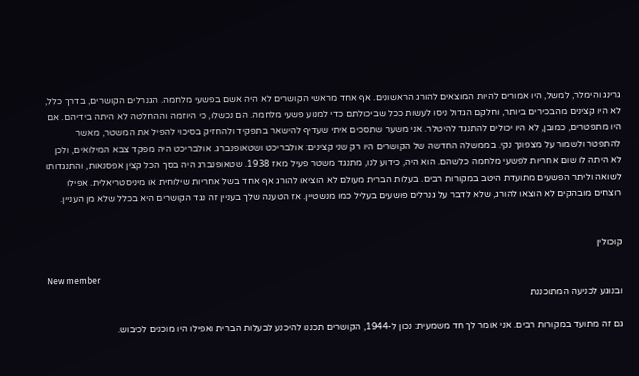גרינג והימלר, למשל, היו אמורים להיות המוצאים להורג הראשונים. אף אחד מראשי הקושרים לא היה אשם בפשעי מלחמה. הגנרלים הקושרים, בדרך כלל, לא היו קצינים מהבכירים ביותר, וחלקם הגדול ניסו לעשות ככל שביכולתם כדי למנוע פשעי מלחמה. הם נכשלו, כי היוזמה וההחלטה לא היתה בידיהם. אם היו מתפטרים, כמובן, לא היו יכולים להתנגד להיטלר. אני משער שתסכים איתי שעדיף להישאר בתפקיד ולהחזיק בסיכוי להפיל את המשטר, מאשר להתפטר ולשמור על מצפונך נקי. בממשלה החדשה של הקושרים היו רק שני קצינים: אולבריכט ושטאופנברג. אולבריכט היה מפקד צבא המילואים, ולכן לא היתה לו שום אחריות לפשעי מלחמה כלשהם. הוא היה, כידוע לנו, מתנגד משטר פעיל מאז 1938. שטאופנברג היה בסך הכל קצין אפסנאות, והתנגדותו לשואה וליתר הפשעים מתועדת היטב במקורות רבים. בעלות הברית מעולם לא הוציאו להורג אף אחד בשל אחריות שילוחית או מיניסטריאלית. אפילו רוצחים מובהקים לא הוצאו להורג, שלא לדבר על גנרלים פושעים בעליל כמו מנשטיין. אז הטענה שלך בעניין זה נגד הקושרים היא בכלל שלא מן העניין.


קוכולין

New member
ובנוגע לכניעה המתוכננת

גם זה מתועד במקורות רבים. אני אומר לך חד משמעית: נכון ל-1944, הקושרים תכננו להיכנע לבעלות הברית ואפילו היו מוכנים לכיבוש.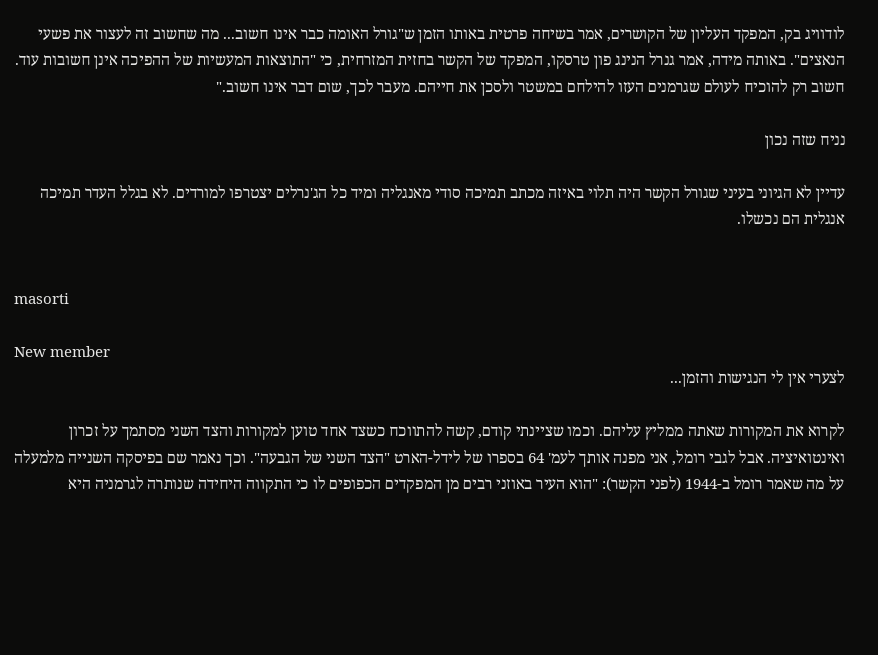לודוויג בק, המפקד העליון של הקושרים, אמר בשיחה פרטית באותו הזמן ש"גורל האומה כבר אינו חשוב... מה שחשוב זה לעצור את פשעי הנאצים". באותה מידה, אמר גנרל הנינג פון טרסקו, המפקד של הקשר בחזית המזרחית, כי "התוצאות המעשיות של ההפיכה אינן חשובות עוד. חשוב רק להוכיח לעולם שגרמנים העזו להילחם במשטר ולסכן את חייהם. מעבר לכך, שום דבר אינו חשוב."

נניח שזה נכון

עדיין לא הגיוני בעיני שגורל הקשר היה תלוי באיזה מכתב תמיכה סודי מאנגליה ומיד כל הג'נרלים יצטרפו למורדים. לא בגלל העדר תמיכה אנגלית הם נכשלו.


masorti

New member
לצערי אין לי הנגישות והזמן...

לקרוא את המקורות שאתה ממליץ עליהם. וכמו שציינתי קודם, קשה להתווכח כשצד אחד טוען למקורות והצד השני מסתמך על זכרון ואינטואיציה. אבל לגבי רומל, אני מפנה אותך לעמ' 64 בספרו של לידל-הארט "הצד השני של הגבעה". וכך נאמר שם בפיסקה השנייה מלמעלה על מה שאמר רומל ב-1944 (לפני הקשר): "הוא העיר באוזני רבים מן המפקדים הכפופים לו כי התקווה היחידה שנותרה לגרמניה היא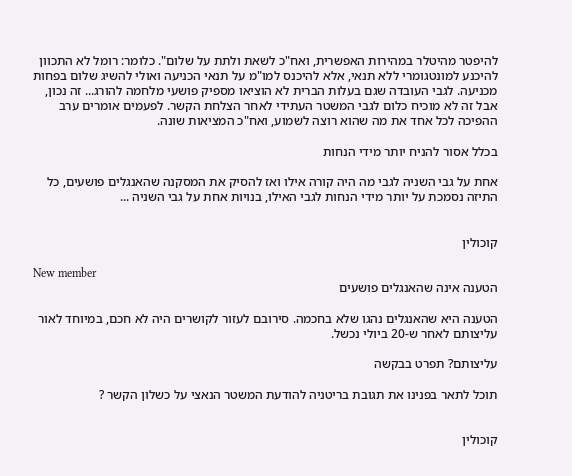להיפטר מהיטלר במהירות האפשרית, ואח"כ לשאת ולתת על שלום". כלומר: רומל לא התכוון להיכנע למונטגומרי ללא תנאי, אלא להיכנס למו"מ על תנאי הכניעה ואולי להשיג שלום בפחות מכניעה. לגבי העובדה שגם בעלות הברית לא הוציאו מספיק פושעי מלחמה להורג... זה נכון, אבל זה לא מוכיח כלום לגבי המשטר העתידי לאחר הצלחת הקשר. לפעמים אומרים ערב ההפיכה לכל אחד את מה שהוא רוצה לשמוע, ואח"כ המציאות שונה.

בכלל אסור להניח יותר מידי הנחות

אחת על גבי השניה לגבי מה היה קורה אילו ואז להסיק את המסקנה שהאנגלים פושעים, כל התיזה נסמכת על יותר מידי הנחות לגבי האילו, בנויות אחת על גבי השניה ...


קוכולין

New member
הטענה אינה שהאנגלים פושעים

הטענה היא שהאנגלים נהגו שלא בחכמה. סירובם לעזור לקושרים היה לא חכם, במיוחד לאור עליצותם לאחר ש-20 ביולי נכשל.

עליצותם? תפרט בבקשה

תוכל לתאר בפנינו את תגובת בריטניה להודעת המשטר הנאצי על כשלון הקשר ?


קוכולין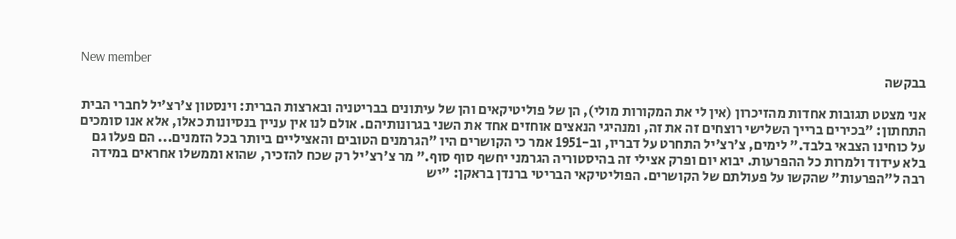New member
בבקשה

אני מצטט תגובות אחדות מהזיכרון (אין לי את המקורות מולי), הן של פוליטיקאים והן של עיתונים בבריטניה ובארצות הברית: וינסטון צ'רצ'יל לחברי הבית התחתון: "בכירים ברייך השלישי רוצחים זה את זה, ומנהיגי הנאצים אוחזים אחד את השני בגרונותיהם. אולם לנו אין עניין בנסיונות כאלו, אלא אנו סומכים על כוחינו הצבאי בלבד." לימים, צ'רצ'יל התחרט על דבריו, וב-1951 אמר כי הקושרים היו "הגרמנים הטובים והאציליים ביותר בכל הזמנים... הם פעלו גם בלא עידוד ולמרות כל ההפרעות. יבוא יום ופרק אצילי זה בהיסטוריה הגרמני יחשף סוף סוף." מר צ'רצ'יל רק שכח להזכיר, שהוא וממשלו אחראים במידה רבה ל"הפרעות" שהקשו על פעולתם של הקושרים. הפוליטיקאי הבריטי ברנדן בראקן: "יש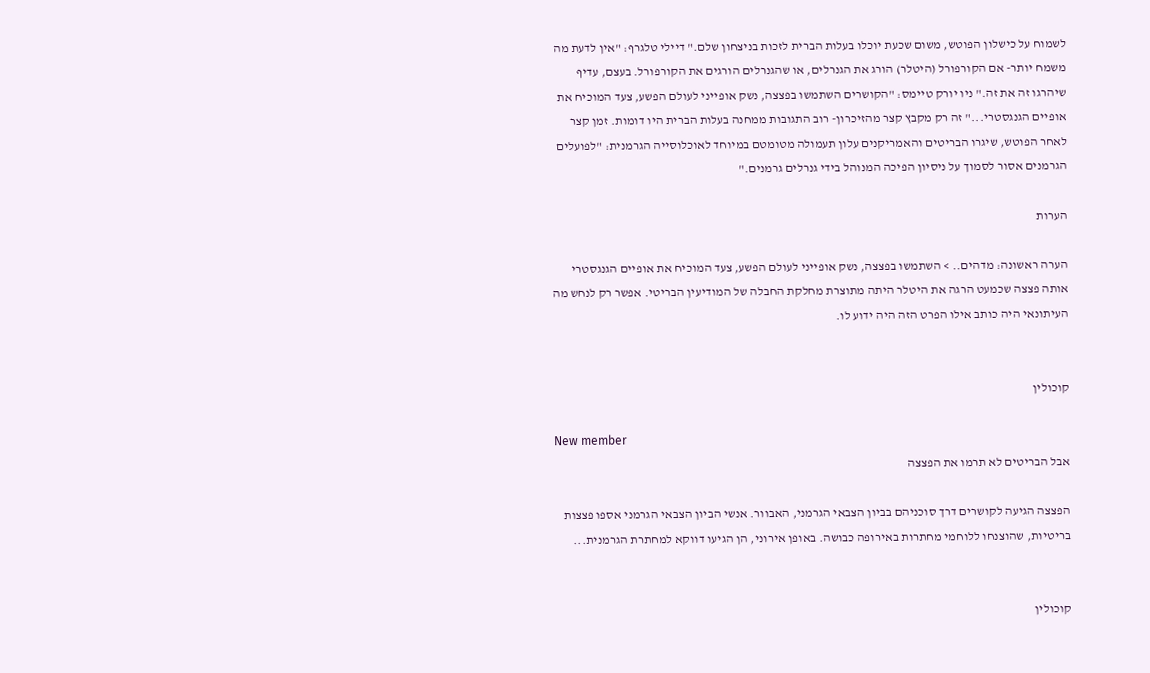לשמוח על כישלון הפוטש, משום שכעת יוכלו בעלות הברית לזכות בניצחון שלם." דיילי טלגרף: "אין לדעת מה משמח יותר- אם הקורפורל (היטלר) הורג את הגנרלים, או שהגנרלים הורגים את הקורפורל. בעצם, עדיף שיהרגו זה את זה." ניו יורק טיימס: "הקושרים השתמשו בפצצה, נשק אופייני לעולם הפשע, צעד המוכיח את אופיים הגנגסטרי..." זה רק מקבץ קצר מהזיכרון- רוב התגובות ממחנה בעלות הברית היו דומות. זמן קצר לאחר הפוטש, שיגרו הבריטים והאמריקנים עלון תעמולה מטומטם במיוחד לאוכלוסייה הגרמנית: "לפועלים הגרמנים אסור לסמוך על ניסיון הפיכה המנוהל בידי גנרלים גרמנים."

הערות

הערה ראשונה: מדהים.. > השתמשו בפצצה, נשק אופייני לעולם הפשע, צעד המוכיח את אופיים הגנגסטרי אותה פצצה שכמעט הרגה את היטלר היתה מתוצרת מחלקת החבלה של המודיעין הבריטי. אפשר רק לנחש מה העיתונאי היה כותב אילו הפרט הזה היה ידוע לו.


קוכולין

New member
אבל הבריטים לא תרמו את הפצצה

הפצצה הגיעה לקושרים דרך סוכניהם בביון הצבאי הגרמני, האבוור. אנשי הביון הצבאי הגרמני אספו פצצות בריטיות, שהוצנחו ללוחמי מחתרות באירופה כבושה. באופן אירוני, הן הגיעו דווקא למחתרת הגרמנית...


קוכולין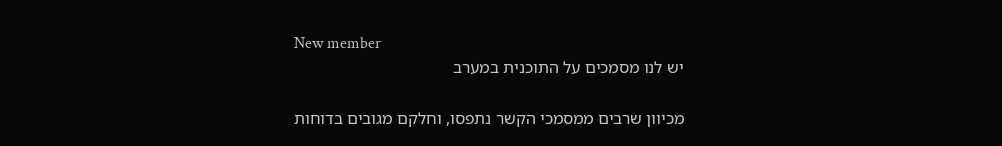New member
יש לנו מסמכים על התוכנית במערב

מכיוון שרבים ממסמכי הקשר נתפסו, וחלקם מגובים בדוחות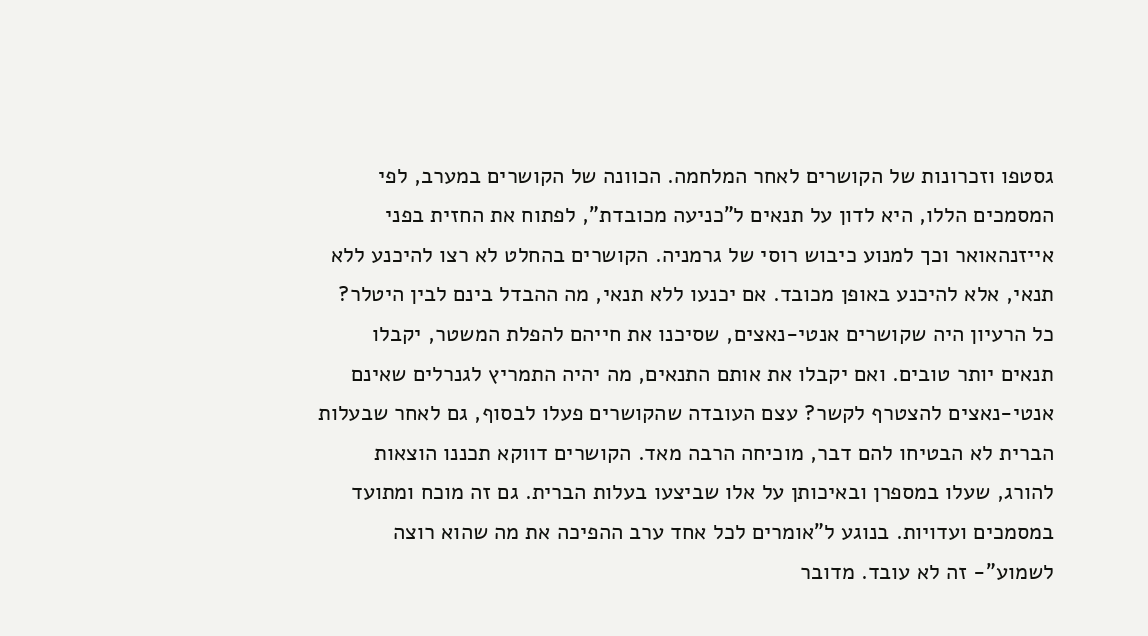גסטפו וזכרונות של הקושרים לאחר המלחמה. הכוונה של הקושרים במערב, לפי המסמכים הללו, היא לדון על תנאים ל"כניעה מכובדת", לפתוח את החזית בפני אייזנהאואר וכך למנוע כיבוש רוסי של גרמניה. הקושרים בהחלט לא רצו להיכנע ללא תנאי, אלא להיכנע באופן מכובד. אם יכנעו ללא תנאי, מה ההבדל בינם לבין היטלר? כל הרעיון היה שקושרים אנטי-נאצים, שסיכנו את חייהם להפלת המשטר, יקבלו תנאים יותר טובים. ואם יקבלו את אותם התנאים, מה יהיה התמריץ לגנרלים שאינם אנטי-נאצים להצטרף לקשר? עצם העובדה שהקושרים פעלו לבסוף, גם לאחר שבעלות הברית לא הבטיחו להם דבר, מוכיחה הרבה מאד. הקושרים דווקא תכננו הוצאות להורג, שעלו במספרן ובאיכותן על אלו שביצעו בעלות הברית. גם זה מוכח ומתועד במסמכים ועדויות. בנוגע ל"אומרים לכל אחד ערב ההפיכה את מה שהוא רוצה לשמוע"- זה לא עובד. מדובר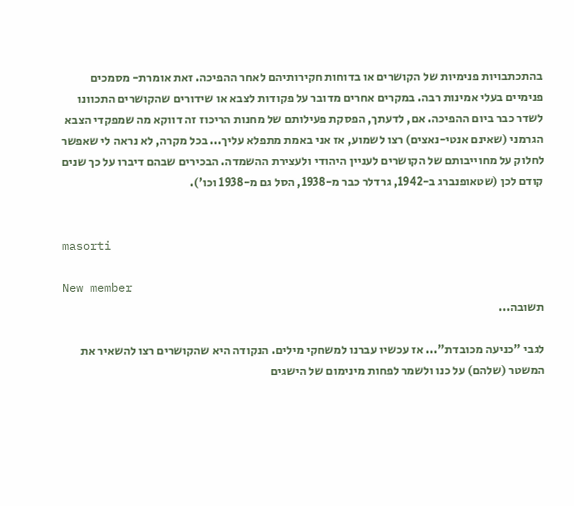בהתכתבויות פנימיות של הקושרים או בדוחות חקירותיהם לאחר ההפיכה. זאת אומרת- מסמכים פנימיים בעלי אמינות רבה. במקרים אחרים מדובר על פקודות לצבא או שידורים שהקושרים התכוונו לשדר כבר ביום ההפיכה. אם, לדעתך, הפסקת פעילותם של מחנות הריכוז זה דווקא מה שמפקדי הצבא הגרמני (שאינם אנטי-נאצים) רצו לשמוע, אז אני באמת מתפלא עליך... בכל מקרה, לא נראה לי שאפשר לחלוק על מחוייבותם של הקושרים לעניין היהודי ולעצירת ההשמדה. הבכירים שבהם דיברו על כך שנים קודם לכן (שטאופנברג ב-1942, גרדלר כבר מ-1938, הסל גם מ-1938 וכו').


masorti

New member
תשובה...

לגבי "כניעה מכובדת"... אז עכשיו עברנו למשחקי מילים. הנקודה היא שהקושרים רצו להשאיר את המשטר (שלהם) על כנו ולשמר לפחות מינימום של הישגים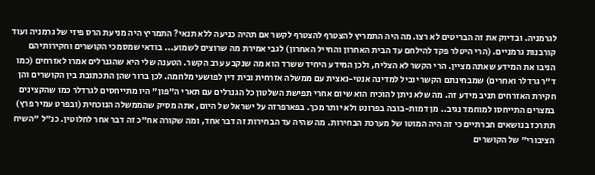לגרמניה. ובדיוק את זה הבריטים לא רצו. מה היה התמריץ להצטרף להצטרף לקשר אם תהיה כניעה ללא תנאי? התמריץ היה מניעת הרס פיזי של גרמניה ועוד קורבנות גרמניים. (הרי היטלר פקד להילחם עד הבית האחרון והחייל האחרון) לגבי אמירת מה שרוצים לשמוע... בודאי שמסמכי הקושרים וחקירותיהם הניבו את המידע שאתה מציין. הרי הקשר לא הצליח, ולכן המידע היחיד ששרד הוא מה שנקבע ערב הקשר. הטענה שלי היא שהגנרלים אמרו לאזרחים (כמו ד"ר גרדלר ואחרים) שמבחינתם הקשר יוביל למדינה אנטי-נאצית עם ממשלה אזרחית ובית דין לפושעי מלחמה. לכן ברור שהן התכתובת בין הקושרים והן חקירת האזרחים תניב מידע זה. מה שלא ניתן להוכיח הוא שיום אחרי תפישת השלטון כל הגנרלים עם תארי ה"פון" היו מתייחסים לגרדלר כמו שהקצינים במצרים התייחסו למוחמד נגיב.. מן דמות-בובה בפרונט ולא יותר מכך. בפארפרזה על ישראל של היום, אתה מסיק שהממשלה הנוכחית (ובפרט עמיר פרץ) תתרכז בנושאים חברתיים כי זה היה המוטו של מערכת הבחירות. מה שהיה עד הבחירות זה דבר אחד, ומה שקורה אח"כ זה דבר אחר לחלוטין. כנ"ל "השיח הציבורי" של הקושרים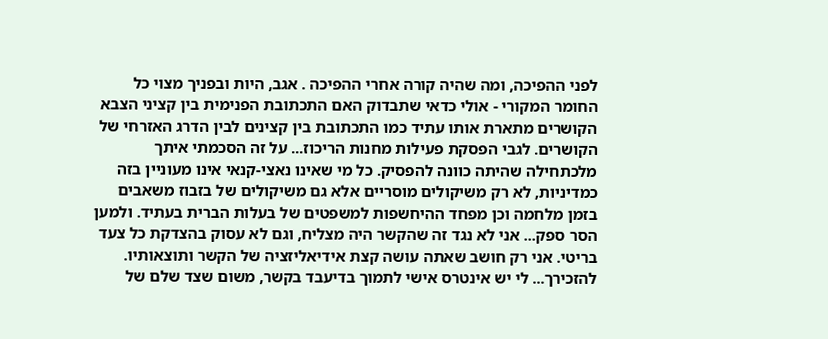לפני ההפיכה, ומה שהיה קורה אחרי ההפיכה . אגב, היות ובפניך מצוי כל החומר המקורי - אולי כדאי שתבדוק האם התכתובת הפנימית בין קציני הצבא הקושרים מתארת אותו עתיד כמו התכתובת בין קצינים לבין הדרג האזרחי של הקושרים. לגבי הפסקת פעילות מחנות הריכוז... על זה הסכמתי איתך מלכתחילה שהיתה כוונה להפסיק. כל מי שאינו נאצי-קנאי אינו מעוניין בזה כמדיניות, לא רק משיקולים מוסריים אלא גם משיקולים של בזבוז משאבים בזמן מלחמה וכן מפחד ההיחשפות למשפטים של בעלות הברית בעתיד. ולמען הסר ספק... אני לא נגד זה שהקשר היה מצליח, וגם לא עסוק בהצדקת כל צעד בריטי. אני רק חושב שאתה עושה קצת אידיאליזציה של הקשר ותוצאותיו. להזכירך... לי יש אינטרס אישי לתמוך בדיעבד בקשר, משום שצד שלם של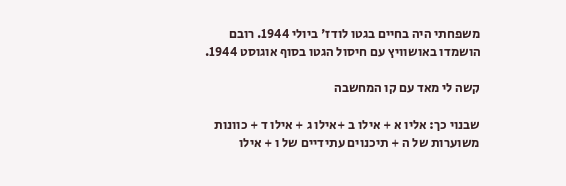משפחתי היה בחיים בגטו לודז' ביולי 1944. רובם הושמדו באושוויץ עם חיסול הגטו בסוף אוגוסט 1944.

קשה לי מאד עם קו המחשבה

שבנוי כך: אליו א + אילו ב +אילו ג + אילו ד + כוונות משוערות של ה + תיכנוים עתידיים של ו + אילו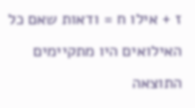ז + אילו ח = ודאות שאם כל האילואים היו מתקיימים התוצאה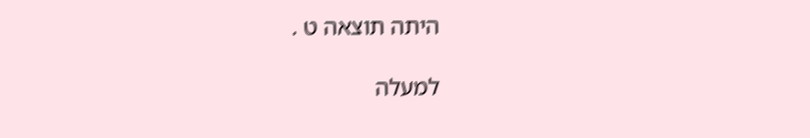היתה תוצאה ט .

למעלה